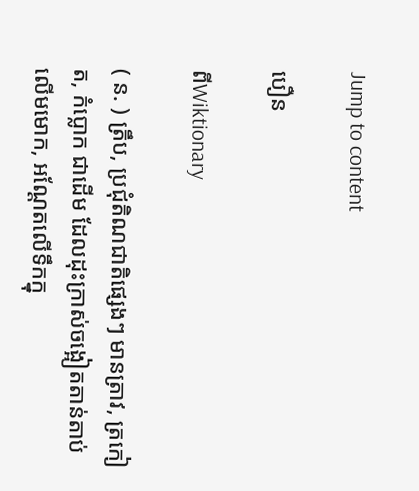Jump to content

បឿន

ពីWiktionary

( ន. ) ត្រឹប, ប្រជុំតិណជាតិផ្សេងៗ មានត្រាវ, ត្រកៀត, កំប្លោក ជាដើម ដែលដុះក្រាស់ចង្អៀតតាន់តាប់លើមមោក, អណ្ដែតលើទឹកក្នុ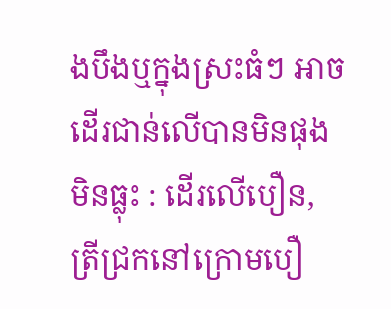ងបឹងឬក្នុងស្រះធំៗ អាចដើរជាន់លើបានមិនផុងមិនធ្លុះ : ដើរលើបឿន, ត្រីជ្រកនៅក្រោមបឿ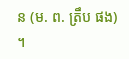ន (ម. ព. ត្រឹប ផង) ។